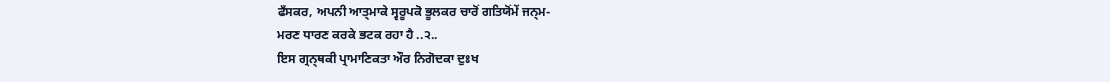ਫਁਸਕਰ, ਅਪਨੀ ਆਤ੍ਮਾਕੇ ਸ੍ਵਰੂਪਕੋ ਭੂਲਕਰ ਚਾਰੋਂ ਗਤਿਯੋਂਮੇਂ ਜਨ੍ਮ-
ਮਰਣ ਧਾਰਣ ਕਰਕੇ ਭਟਕ ਰਹਾ ਹੈ ..੨..
ਇਸ ਗ੍ਰਨ੍ਥਕੀ ਪ੍ਰਾਮਾਣਿਕਤਾ ਔਰ ਨਿਗੋਦਕਾ ਦੁਃਖ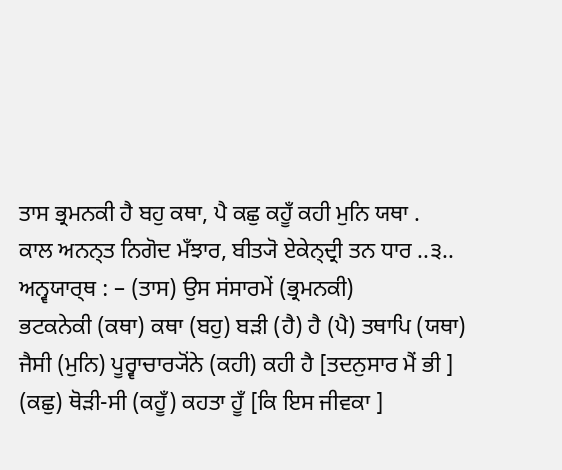ਤਾਸ ਭ੍ਰਮਨਕੀ ਹੈ ਬਹੁ ਕਥਾ, ਪੈ ਕਛੁ ਕਹੂਁ ਕਹੀ ਮੁਨਿ ਯਥਾ .
ਕਾਲ ਅਨਨ੍ਤ ਨਿਗੋਦ ਮਁਝਾਰ, ਬੀਤ੍ਯੋ ਏਕੇਨ੍ਦ੍ਰੀ ਤਨ ਧਾਰ ..੩..
ਅਨ੍ਵਯਾਰ੍ਥ : – (ਤਾਸ) ਉਸ ਸਂਸਾਰਮੇਂ (ਭ੍ਰਮਨਕੀ)
ਭਟਕਨੇਕੀ (ਕਥਾ) ਕਥਾ (ਬਹੁ) ਬੜੀ (ਹੈ) ਹੈ (ਪੈ) ਤਥਾਪਿ (ਯਥਾ)
ਜੈਸੀ (ਮੁਨਿ) ਪੂਰ੍ਵਾਚਾਰ੍ਯੋਂਨੇ (ਕਹੀ) ਕਹੀ ਹੈ [ਤਦਨੁਸਾਰ ਮੈਂ ਭੀ ]
(ਕਛੁ) ਥੋੜੀ-ਸੀ (ਕਹੂਁ) ਕਹਤਾ ਹੂਁ [ਕਿ ਇਸ ਜੀਵਕਾ ]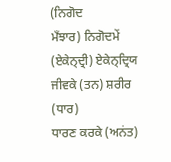(ਨਿਗੋਦ
ਮਁਝਾਰ) ਨਿਗੋਦਮੇਂ (ਏਕੇਨ੍ਦ੍ਰੀ) ਏਕੇਨ੍ਦ੍ਰਿਯ ਜੀਵਕੇ (ਤਨ) ਸ਼ਰੀਰ (ਧਾਰ)
ਧਾਰਣ ਕਰਕੇ (ਅਨਂਤ)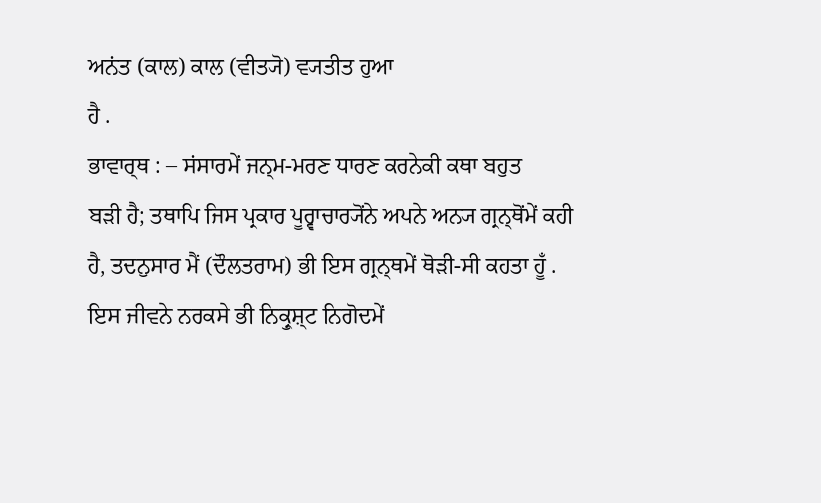ਅਨਂਤ (ਕਾਲ) ਕਾਲ (ਵੀਤ੍ਯੋ) ਵ੍ਯਤੀਤ ਹੁਆ
ਹੈ .
ਭਾਵਾਰ੍ਥ : – ਸਂਸਾਰਮੇਂ ਜਨ੍ਮ-ਮਰਣ ਧਾਰਣ ਕਰਨੇਕੀ ਕਥਾ ਬਹੁਤ
ਬੜੀ ਹੈ; ਤਥਾਪਿ ਜਿਸ ਪ੍ਰਕਾਰ ਪੂਰ੍ਵਾਚਾਰ੍ਯੋਂਨੇ ਅਪਨੇ ਅਨ੍ਯ ਗ੍ਰਨ੍ਥੋਂਮੇਂ ਕਹੀ
ਹੈ, ਤਦਨੁਸਾਰ ਮੈਂ (ਦੌਲਤਰਾਮ) ਭੀ ਇਸ ਗ੍ਰਨ੍ਥਮੇਂ ਥੋੜੀ-ਸੀ ਕਹਤਾ ਹੂਁ .
ਇਸ ਜੀਵਨੇ ਨਰਕਸੇ ਭੀ ਨਿਕ੍ਰੁਸ਼੍ਟ ਨਿਗੋਦਮੇਂ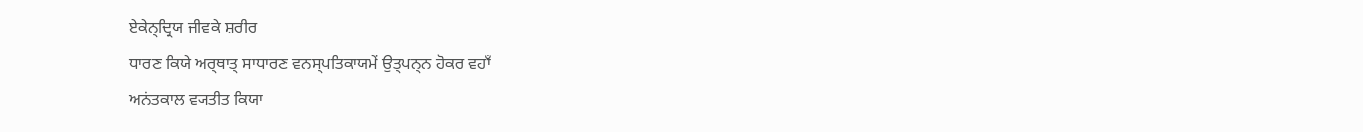ਏਕੇਨ੍ਦ੍ਰਿਯ ਜੀਵਕੇ ਸ਼ਰੀਰ
ਧਾਰਣ ਕਿਯੇ ਅਰ੍ਥਾਤ੍ ਸਾਧਾਰਣ ਵਨਸ੍ਪਤਿਕਾਯਮੇਂ ਉਤ੍ਪਨ੍ਨ ਹੋਕਰ ਵਹਾਁ
ਅਨਂਤਕਾਲ ਵ੍ਯਤੀਤ ਕਿਯਾ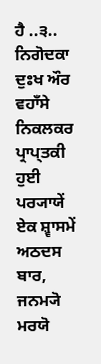ਹੈ ..੩..
ਨਿਗੋਦਕਾ ਦੁਃਖ ਔਰ ਵਹਾਁਸੇ ਨਿਕਲਕਰ ਪ੍ਰਾਪ੍ਤਕੀ ਹੁਈ ਪਰ੍ਯਾਯੇਂ
ਏਕ ਸ਼੍ਵਾਸਮੇਂ ਅਠਦਸ ਬਾਰ, ਜਨਮ੍ਯੋ ਮਰਯੋ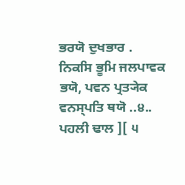ਭਰਯੋ ਦੁਖਭਾਰ .
ਨਿਕਸਿ ਭੂਮਿ ਜਲਪਾਵਕ ਭਯੋ, ਪਵਨ ਪ੍ਰਤ੍ਯੇਕ ਵਨਸ੍ਪਤਿ ਥਯੋ ..੪..
ਪਹਲੀ ਢਾਲ ][ ੫